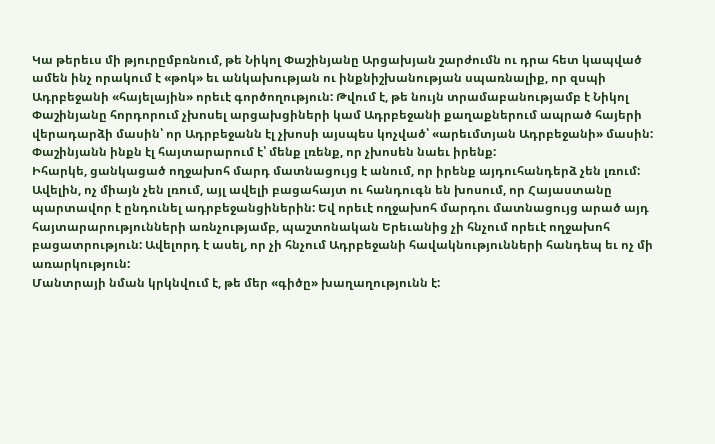Կա թերեւս մի թյուրըմբռնում, թե Նիկոլ Փաշինյանը Արցախյան շարժումն ու դրա հետ կապված ամեն ինչ որակում է «թոկ» եւ անկախության ու ինքնիշխանության սպառնալիք, որ զսպի Ադրբեջանի «հայելային» որեւէ գործողություն: Թվում է, թե նույն տրամաբանությամբ է Նիկոլ Փաշինյանը հորդորում չխոսել արցախցիների կամ Ադրբեջանի քաղաքներում ապրած հայերի վերադարձի մասին՝ որ Ադրբեջանն էլ չխոսի այսպես կոչված՝ «արեւմտյան Ադրբեջանի» մասին: Փաշինյանն ինքն էլ հայտարարում է՝ մենք լռենք, որ չխոսեն նաեւ իրենք:
Իհարկե, ցանկացած ողջախոհ մարդ մատնացույց է անում, որ իրենք այդուհանդերձ չեն լռում: Ավելին, ոչ միայն չեն լռում, այլ ավելի բացահայտ ու հանդուգն են խոսում, որ Հայաստանը պարտավոր է ընդունել ադրբեջանցիներին: Եվ որեւէ ողջախոհ մարդու մատնացույց արած այդ հայտարարությունների առնչությամբ, պաշտոնական Երեւանից չի հնչում որեւէ ողջախոհ բացատրություն: Ավելորդ է ասել, որ չի հնչում Ադրբեջանի հավակնությունների հանդեպ եւ ոչ մի առարկություն:
Մանտրայի նման կրկնվում է, թե մեր «գիծը» խաղաղությունն է: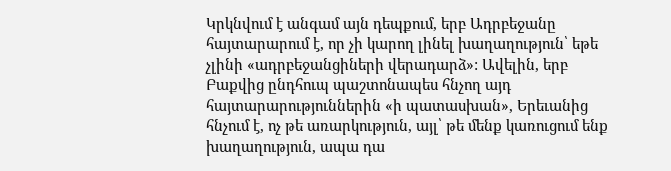Կրկնվում է անգամ այն դեպքում, երբ Ադրբեջանը հայտարարում է, որ չի կարող լինել խաղաղություն՝ եթե չլինի «ադրբեջանցիների վերադարձ»: Ավելին, երբ Բաքվից ընդհուպ պաշտոնապես հնչող այդ հայտարարություններին «ի պատասխան», Երեւանից հնչում է, ոչ թե առարկություն, այլ՝ թե մենք կառուցում ենք խաղաղություն, ապա դա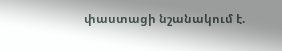փաստացի նշանակում է.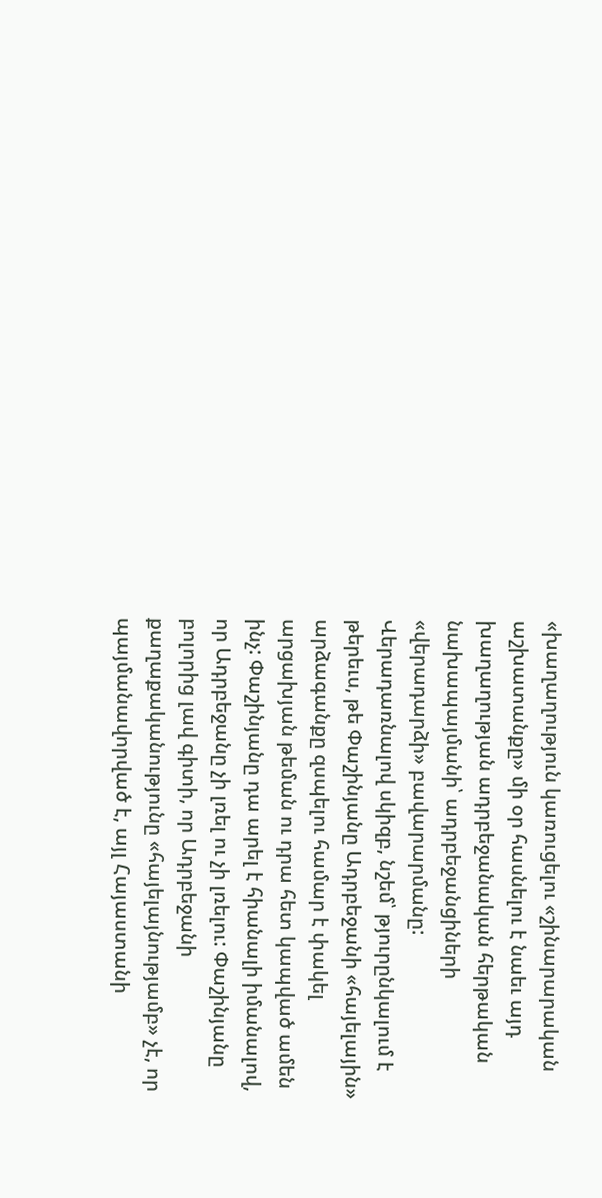«խաղաղություն կառուցելու «շինարարական աշխատանքը» մի օր հասնելու է նաեւ այդ խաղաղության ադրբեջանական հերթական նախապայմանի՝ ադրբեջանցիների «վերադարձի» բավարարմանը:
Վերադառնալով սկիզբ, նշեմ՝ թյուրընկալում է թերեւս, թե Փաշինյանը Ադրբեջանի «հայելային» արձագանքը զսպելու համար է փակել արցախյան թեման ու դրա հետ կապված ամեն ինչ: Փաշինյանը դա արել է հիանալի իմանալով, որ Ադրբեջանը չի լռել ու չի լռելու: Փաշինյանը բոլորից լավ գիտի, որ Ադրբեջանի քաղաքականությունը «հայելայնությամբ» չէ, որ պայմանավորված է, այլ Հայաստանի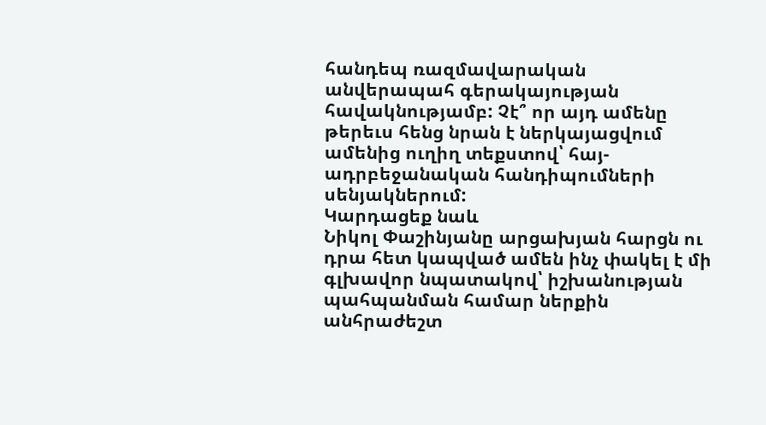հանդեպ ռազմավարական անվերապահ գերակայության հավակնությամբ: Չէ՞ որ այդ ամենը թերեւս հենց նրան է ներկայացվում ամենից ուղիղ տեքստով՝ հայ-ադրբեջանական հանդիպումների սենյակներում:
Կարդացեք նաև
Նիկոլ Փաշինյանը արցախյան հարցն ու դրա հետ կապված ամեն ինչ փակել է մի գլխավոր նպատակով՝ իշխանության պահպանման համար ներքին անհրաժեշտ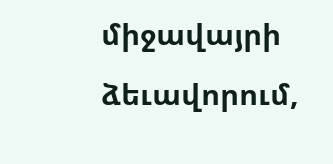միջավայրի ձեւավորում,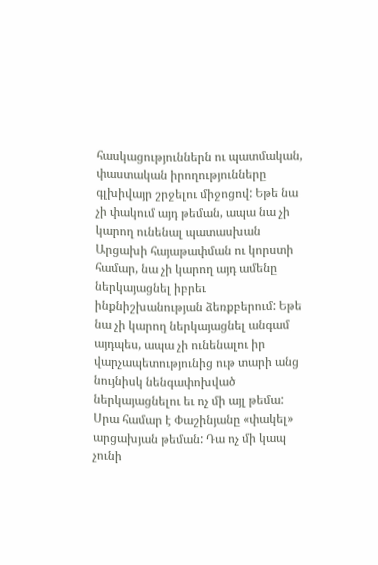հասկացություններն ու պատմական, փաստական իրողությունները գլխիվայր շրջելու միջոցով: Եթե նա չի փակում այդ թեման, ապա նա չի կարող ունենալ պատասխան Արցախի հայաթափման ու կորստի համար, նա չի կարող այդ ամենը ներկայացնել իբրեւ ինքնիշխանության ձեռքբերում: Եթե նա չի կարող ներկայացնել անգամ այդպես, ապա չի ունենալու իր վարչապետությունից ութ տարի անց նույնիսկ նենգափոխված ներկայացնելու եւ ոչ մի այլ թեմա: Սրա համար է Փաշինյանը «փակել» արցախյան թեման: Դա ոչ մի կապ չունի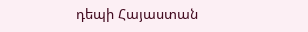դեպի Հայաստան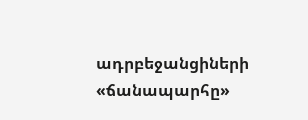ադրբեջանցիների «ճանապարհը»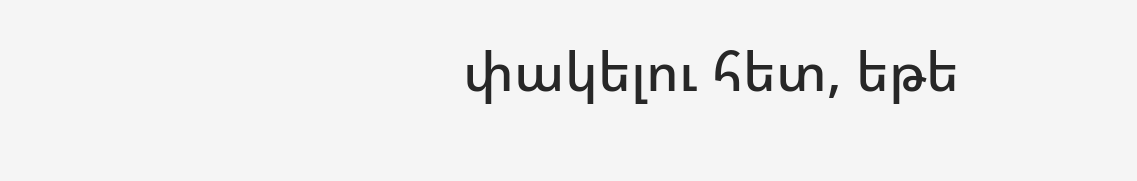փակելու հետ, եթե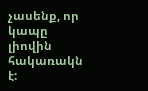չասենք, որ կապը լիովին հակառակն է: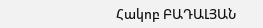Հակոբ ԲԱԴԱԼՅԱՆ